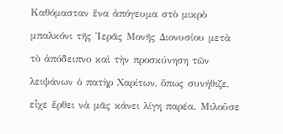Καθόμασταν ἕνα ἀπόγευμα στὸ μικρὸ μπαλκόνι τῆς Ἱερᾶς Μονῆς Διονυσίου μετὰ τὸ ἀπόδειπνο καὶ τὴν προσκύνηση τῶν λειψάνων ὁ πατὴρ Χαρίτων, ὅπως συνήθιζε, εἶχε ἔρθει νὰ μᾶς κάνει λίγη παρέα. Μιλοῦσε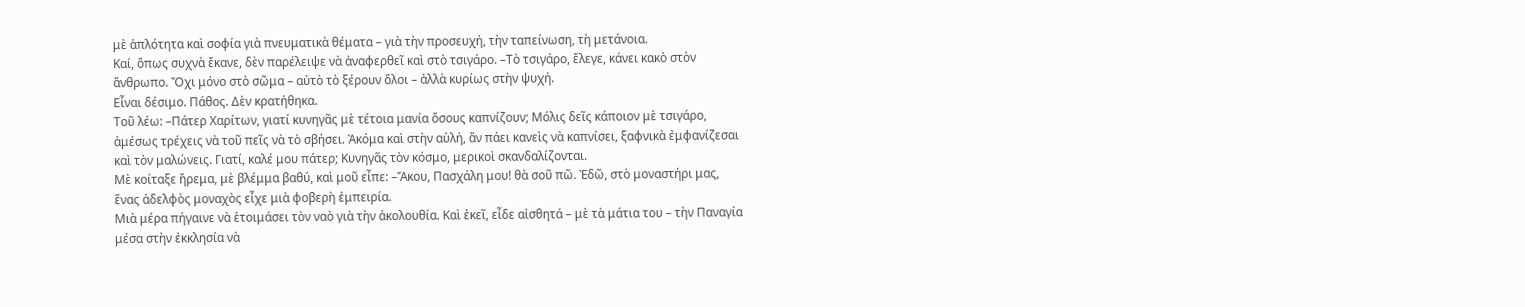μὲ ἁπλότητα καὶ σοφία γιὰ πνευματικὰ θέματα – γιὰ τὴν προσευχή, τὴν ταπείνωση, τὴ μετάνοια.
Καί, ὅπως συχνὰ ἔκανε, δὲν παρέλειψε νὰ ἀναφερθεῖ καὶ στὸ τσιγάρο. –Τὸ τσιγάρο, ἔλεγε, κάνει κακὸ στὸν ἄνθρωπο. Ὄχι μόνο στὸ σῶμα – αὐτὸ τὸ ξέρουν ὅλοι – ἀλλὰ κυρίως στὴν ψυχή.
Εἶναι δέσιμο. Πάθος. Δὲν κρατήθηκα.
Τοῦ λέω: –Πάτερ Χαρίτων, γιατί κυνηγᾶς μὲ τέτοια μανία ὅσους καπνίζουν; Μόλις δεῖς κάποιον μὲ τσιγάρο, ἀμέσως τρέχεις νὰ τοῦ πεῖς νὰ τὸ σβήσει. Ἀκόμα καὶ στὴν αὐλή, ἂν πάει κανεὶς νὰ καπνίσει, ξαφνικὰ ἐμφανίζεσαι καὶ τὸν μαλώνεις. Γιατί, καλέ μου πάτερ; Κυνηγᾶς τὸν κόσμο, μερικοὶ σκανδαλίζονται.
Μὲ κοίταξε ἤρεμα, μὲ βλέμμα βαθύ, καὶ μοῦ εἶπε: –Ἄκου, Πασχάλη μου! θὰ σοῦ πῶ. Ἐδῶ, στὸ μοναστήρι μας, ἕνας ἀδελφὸς μοναχὸς εἶχε μιὰ φοβερὴ ἐμπειρία.
Μιὰ μέρα πήγαινε νὰ ἑτοιμάσει τὸν ναὸ γιὰ τὴν ἀκολουθία. Καὶ ἐκεῖ, εἶδε αἰσθητά – μὲ τὰ μάτια του – τὴν Παναγία μέσα στὴν ἐκκλησία νὰ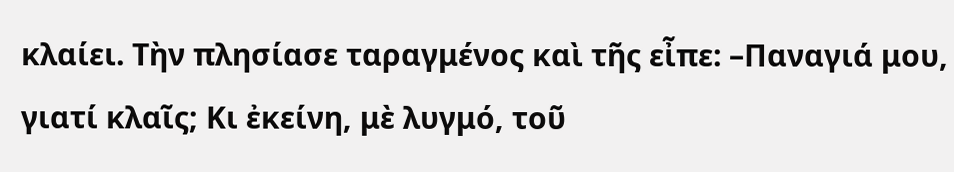κλαίει. Τὴν πλησίασε ταραγμένος καὶ τῆς εἶπε: –Παναγιά μου, γιατί κλαῖς; Κι ἐκείνη, μὲ λυγμό, τοῦ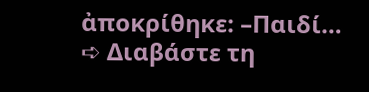ἀποκρίθηκε: –Παιδί…
➪ Διαβάστε τη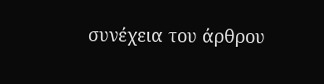συνέχεια του άρθρου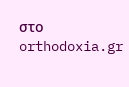στο orthodoxia.gr